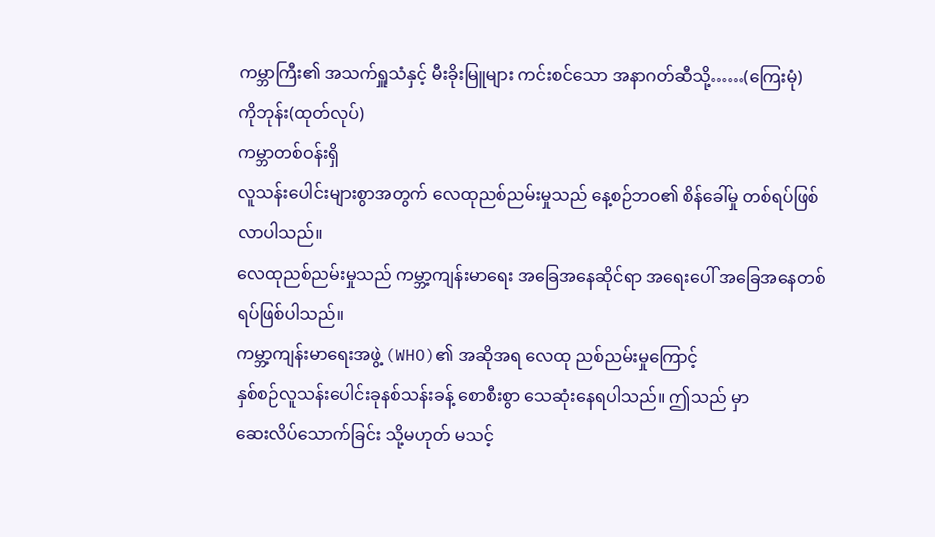ကမ္ဘာကြီး၏ အသက်ရှူသံနှင့် မီးခိုးမြူများ ကင်းစင်သော အနာဂတ်ဆီသို့……(ကြေးမုံ)
ကိုဘုန်း(ထုတ်လုပ်)
ကမ္ဘာတစ်ဝန်းရှိ
လူသန်းပေါင်းများစွာအတွက် လေထုညစ်ညမ်းမှုသည် နေ့စဉ်ဘဝ၏ စိန်ခေါ်မှု တစ်ရပ်ဖြစ်လာပါသည်။
လေထုညစ်ညမ်းမှုသည် ကမ္ဘာ့ကျန်းမာရေး အခြေအနေဆိုင်ရာ အရေးပေါ် အခြေအနေတစ်ရပ်ဖြစ်ပါသည်။
ကမ္ဘာ့ကျန်းမာရေးအဖွဲ့ (WHO)၏ အဆိုအရ လေထု ညစ်ညမ်းမှုကြောင့်
နှစ်စဉ်လူသန်းပေါင်းခုနစ်သန်းခန့် စောစီးစွာ သေဆုံးနေရပါသည်။ ဤသည် မှာ
ဆေးလိပ်သောက်ခြင်း သို့မဟုတ် မသင့်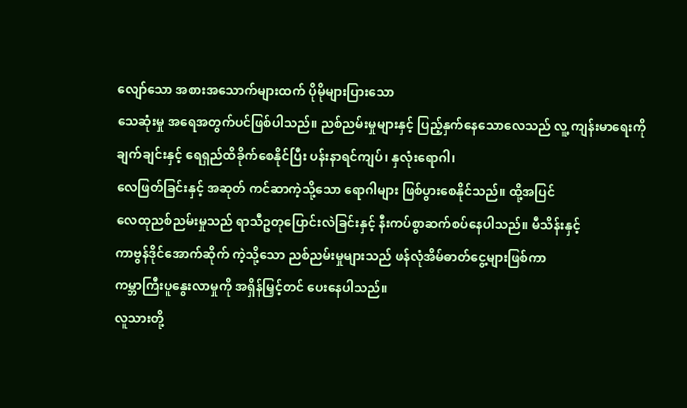လျော်သော အစားအသောက်များထက် ပိုမိုများပြားသော
သေဆုံးမှု အရေအတွက်ပင်ဖြစ်ပါသည်။ ညစ်ညမ်းမှုများနှင့် ပြည့်နှက်နေသောလေသည် လူ့ ကျန်းမာရေးကို
ချက်ချင်းနှင့် ရေရှည်ထိခိုက်စေနိုင်ပြီး ပန်းနာရင်ကျပ်၊ နှလုံးရောဂါ၊
လေဖြတ်ခြင်းနှင့် အဆုတ် ကင်ဆာကဲ့သို့သော ရောဂါများ ဖြစ်ပွားစေနိုင်သည်။ ထို့အပြင်
လေထုညစ်ညမ်းမှုသည် ရာသီဥတုပြောင်းလဲခြင်းနှင့် နီးကပ်စွာဆက်စပ်နေပါသည်။ မီသိန်းနှင့်
ကာဗွန်ဒိုင်အောက်ဆိုက် ကဲ့သို့သော ညစ်ညမ်းမှုများသည် ဖန်လုံအိမ်ဓာတ်ငွေ့များဖြစ်ကာ
ကမ္ဘာကြီးပူနွေးလာမှုကို အရှိန်မြှင့်တင် ပေးနေပါသည်။
လူသားတို့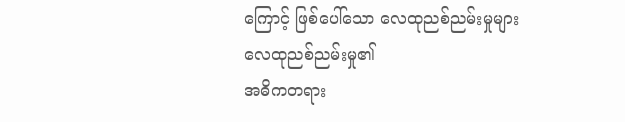ကြောင့် ဖြစ်ပေါ်သော လေထုညစ်ညမ်းမှုများ
လေထုညစ်ညမ်းမှု၏
အဓိကတရား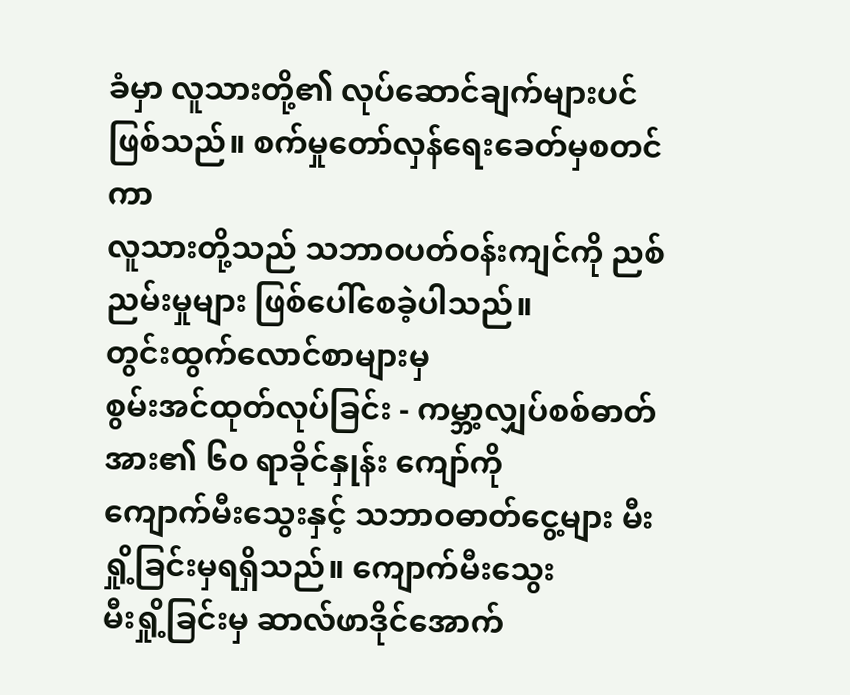ခံမှာ လူသားတို့၏ လုပ်ဆောင်ချက်များပင်ဖြစ်သည်။ စက်မှုတော်လှန်ရေးခေတ်မှစတင်ကာ
လူသားတို့သည် သဘာဝပတ်ဝန်းကျင်ကို ညစ်ညမ်းမှုများ ဖြစ်ပေါ်စေခဲ့ပါသည်။
တွင်းထွက်လောင်စာများမှ
စွမ်းအင်ထုတ်လုပ်ခြင်း - ကမ္ဘာ့လျှပ်စစ်ဓာတ်အား၏ ၆၀ ရာခိုင်နှုန်း ကျော်ကို
ကျောက်မီးသွေးနှင့် သဘာဝဓာတ်ငွေ့များ မီးရှို့ခြင်းမှရရှိသည်။ ကျောက်မီးသွေး
မီးရှို့ခြင်းမှ ဆာလ်ဖာဒိုင်အောက်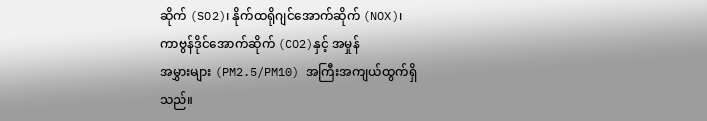ဆိုက် (SO2)၊ နိုက်ထရိုဂျင်အောက်ဆိုက် (NOX)၊
ကာဗွန်ဒိုင်အောက်ဆိုက် (CO2)နှင့် အမှုန်
အမွှားများ (PM2.5/PM10) အကြီးအကျယ်ထွက်ရှိသည်။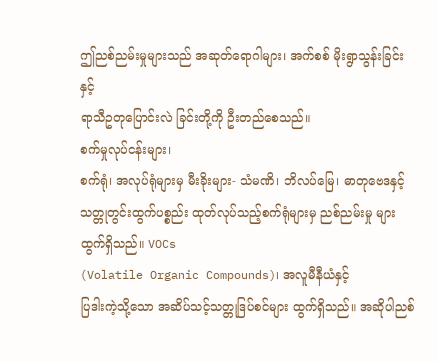ဤညစ်ညမ်းမှုများသည် အဆုတ်ရောဂါများ၊ အက်စစ် မိုးရွာသွန်းခြင်းနှင့်
ရာသီဥတုပြောင်းလဲ ခြင်းတို့ကို ဦးတည်စေသည်။
စက်မှုလုပ်ငန်းများ၊
စက်ရုံ၊ အလုပ်ရုံများမှ မီးခိုးများ- သံမဏိ၊ ဘိလပ်မြေ၊ ဓာတုဗေဒနှင့်
သတ္တုတွင်းထွက်ပစ္စည်း ထုတ်လုပ်သည့်စက်ရုံများမှ ညစ်ညမ်းမှု များ ထွက်ရှိသည်။ VOCs
(Volatile Organic Compounds)၊ အလူမီနီယံနှင့်
ပြဒါးကဲ့သို့သော အဆိပ်သင့်သတ္တုဒြပ်စင်များ ထွက်ရှိသည်။ အဆိုပါညစ်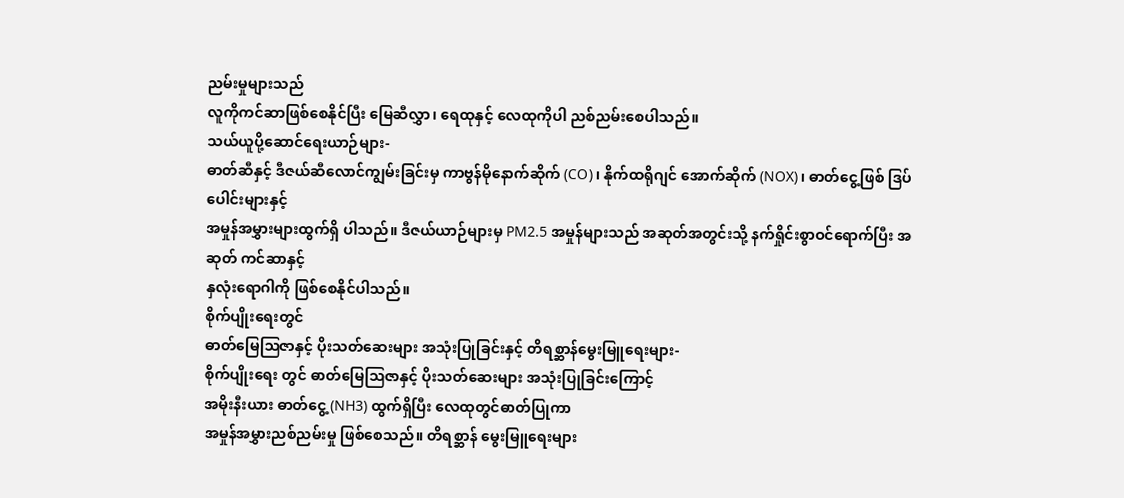ညမ်းမှုများသည်
လူကိုကင်ဆာဖြစ်စေနိုင်ပြီး မြေဆီလွှာ၊ ရေထုနှင့် လေထုကိုပါ ညစ်ညမ်းစေပါသည်။
သယ်ယူပို့ဆောင်ရေးယာဉ်များ-
ဓာတ်ဆီနှင့် ဒီဇယ်ဆီလောင်ကျွမ်းခြင်းမှ ကာဗွန်မိုနောက်ဆိုက် (CO)၊ နိုက်ထရိုဂျင် အောက်ဆိုက် (NOX)၊ ဓာတ်ငွေ့ဖြစ် ဒြပ်ပေါင်းများနှင့်
အမှုန်အမွှားများထွက်ရှိ ပါသည်။ ဒီဇယ်ယာဉ်များမှ PM2.5 အမှုန်များသည် အဆုတ်အတွင်းသို့ နက်ရှိုင်းစွာဝင်ရောက်ပြီး အဆုတ် ကင်ဆာနှင့်
နှလုံးရောဂါကို ဖြစ်စေနိုင်ပါသည်။
စိုက်ပျိုးရေးတွင်
ဓာတ်မြေဩဇာနှင့် ပိုးသတ်ဆေးများ အသုံးပြုခြင်းနှင့် တိရစ္ဆာန်မွေးမြူရေးများ-
စိုက်ပျိုးရေး တွင် ဓာတ်မြေဩဇာနှင့် ပိုးသတ်ဆေးများ အသုံးပြုခြင်းကြောင့်
အမိုးနီးယား ဓာတ်ငွေ့ (NH3) ထွက်ရှိပြီး လေထုတွင်ဓာတ်ပြုကာ
အမှုန်အမွှားညစ်ညမ်းမှု ဖြစ်စေသည်။ တိရစ္ဆာန် မွေးမြူရေးများ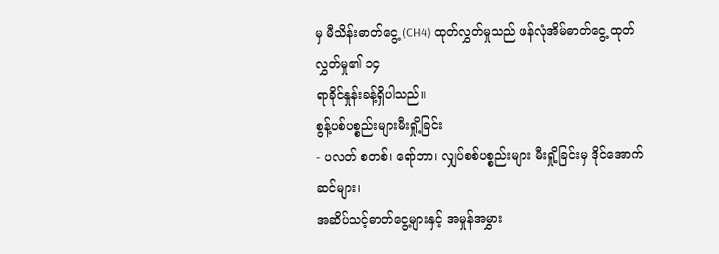မှ မီသိန်းဓာတ်ငွေ့ (CH4) ထုတ်လွှတ်မှုသည် ဖန်လုံအိမ်ဓာတ်ငွေ့ ထုတ်လွှတ်မှု၏ ၁၄
ရာခိုင်နှုန်းခန့်ရှိပါသည်။
စွန့်ပစ်ပစ္စည်းများမီးရှို့ခြင်း
- ပလတ် စတစ်၊ ရော်ဘာ၊ လျှပ်စစ်ပစ္စည်းများ မီးရှို့ခြင်းမှ ဒိုင်အောက်ဆင်များ၊
အဆိပ်သင့်ဓာတ်ငွေ့များနှင့် အမှုန်အမွှား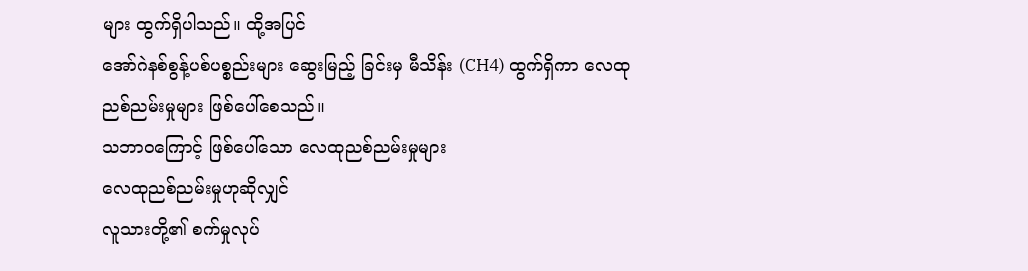များ ထွက်ရှိပါသည်။ ထို့အပြင်
အော်ဂဲနစ်စွန့်ပစ်ပစ္စည်းများ ဆွေးမြည့် ခြင်းမှ မီသိန်း (CH4) ထွက်ရှိကာ လေထု ညစ်ညမ်းမှုများ ဖြစ်ပေါ်စေသည်။
သဘာဝကြောင့် ဖြစ်ပေါ်သော လေထုညစ်ညမ်းမှုများ
လေထုညစ်ညမ်းမှုဟုဆိုလျှင်
လူသားတို့၏ စက်မှုလုပ်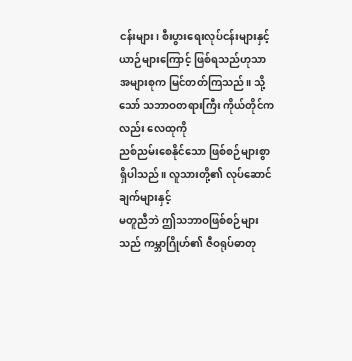ငန်းများ၊ စီးပွားရေးလုပ်ငန်းများနှင့် ယာဉ်များကြောင့် ဖြစ်ရသည်ဟုသာ
အများစုက မြင်တတ်ကြသည်။ သို့သော် သဘာဝတရားကြီး ကိုယ်တိုင်ကလည်း လေထုကို
ညစ်ညမ်းစေနိုင်သော ဖြစ်စဉ်များစွာရှိပါသည်။ လူသားတို့၏ လုပ်ဆောင်ချက်များနှင့်
မတူညီဘဲ ဤသဘာဝဖြစ်စဉ်များသည် ကမ္ဘာဂြိုဟ်၏ ဇီဝရုပ်ဓာတု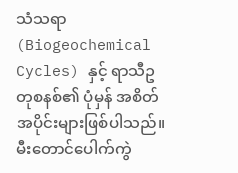သံသရာ (Biogeochemical
Cycles) နှင့် ရာသီဥတုစနစ်၏ ပုံမှန် အစိတ်အပိုင်းများဖြစ်ပါသည်။
မီးတောင်ပေါက်ကွဲ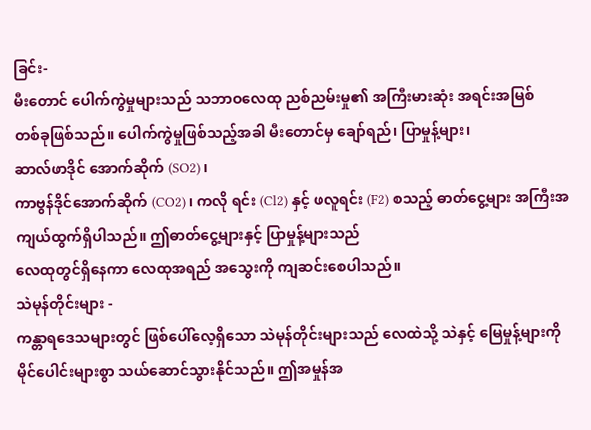ခြင်း-
မီးတောင် ပေါက်ကွဲမှုများသည် သဘာဝလေထု ညစ်ညမ်းမှု၏ အကြီးမားဆုံး အရင်းအမြစ်
တစ်ခုဖြစ်သည်။ ပေါက်ကွဲမှုဖြစ်သည့်အခါ မီးတောင်မှ ချော်ရည်၊ ပြာမှုန့်များ၊
ဆာလ်ဖာဒိုင် အောက်ဆိုက် (SO2)၊
ကာဗွန်ဒိုင်အောက်ဆိုက် (CO2)၊ ကလို ရင်း (Cl2) နှင့် ဖလူရင်း (F2) စသည့် ဓာတ်ငွေ့များ အကြီးအကျယ်ထွက်ရှိပါသည်။ ဤဓာတ်ငွေ့များနှင့် ပြာမှုန့်များသည်
လေထုတွင်ရှိနေကာ လေထုအရည် အသွေးကို ကျဆင်းစေပါသည်။
သဲမုန်တိုင်းများ -
ကန္တာရဒေသများတွင် ဖြစ်ပေါ်လေ့ရှိသော သဲမုန်တိုင်းများသည် လေထဲသို့ သဲနှင့် မြေမှုန့်များကို
မိုင်ပေါင်းများစွာ သယ်ဆောင်သွားနိုင်သည်။ ဤအမှုန်အ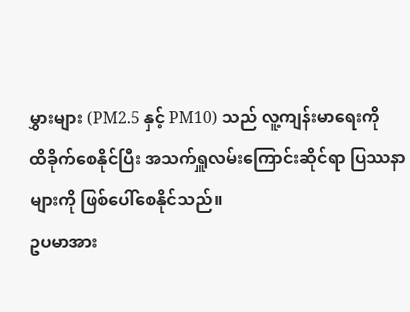မွှားများ (PM2.5 နှင့် PM10) သည် လူ့ကျန်းမာရေးကို
ထိခိုက်စေနိုင်ပြီး အသက်ရှူလမ်းကြောင်းဆိုင်ရာ ပြဿနာများကို ဖြစ်ပေါ်စေနိုင်သည်။
ဥပမာအား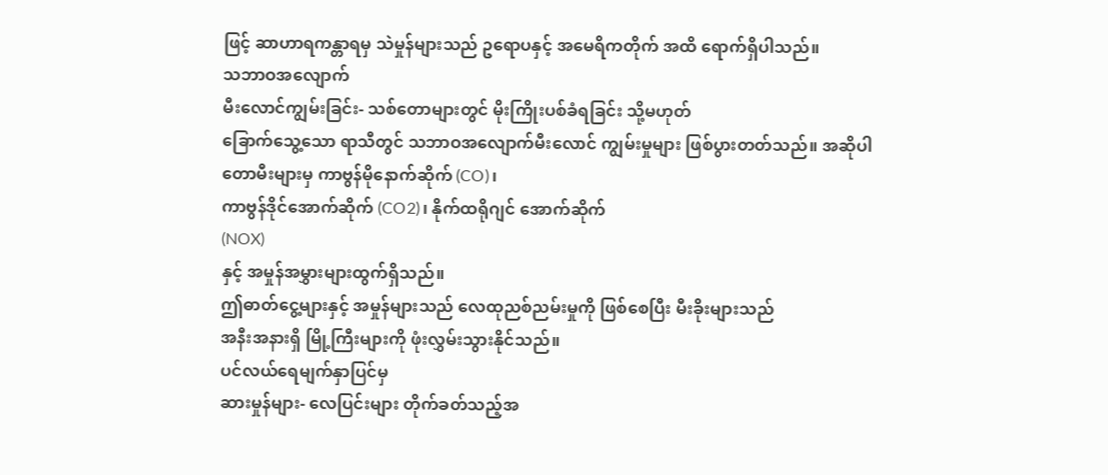ဖြင့် ဆာဟာရကန္တာရမှ သဲမှုန်များသည် ဥရောပနှင့် အမေရိကတိုက် အထိ ရောက်ရှိပါသည်။
သဘာဝအလျောက်
မီးလောင်ကျွမ်းခြင်း- သစ်တောများတွင် မိုးကြိုးပစ်ခံရခြင်း သို့မဟုတ်
ခြောက်သွေ့သော ရာသီတွင် သဘာဝအလျောက်မီးလောင် ကျွမ်းမှုများ ဖြစ်ပွားတတ်သည်။ အဆိုပါ
တောမီးများမှ ကာဗွန်မိုနောက်ဆိုက် (CO)၊
ကာဗွန်ဒိုင်အောက်ဆိုက် (CO2)၊ နိုက်ထရိုဂျင် အောက်ဆိုက်
(NOX)
နှင့် အမှုန်အမွှားများထွက်ရှိသည်။
ဤဓာတ်ငွေ့များနှင့် အမှုန်များသည် လေထုညစ်ညမ်းမှုကို ဖြစ်စေပြီး မီးခိုးများသည်
အနီးအနားရှိ မြို့ကြီးများကို ဖုံးလွှမ်းသွားနိုင်သည်။
ပင်လယ်ရေမျက်နှာပြင်မှ
ဆားမှုန်များ- လေပြင်းများ တိုက်ခတ်သည့်အ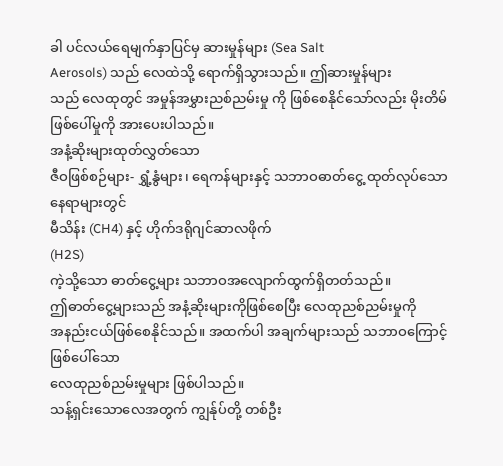ခါ ပင်လယ်ရေမျက်နှာပြင်မှ ဆားမှုန်များ (Sea Salt
Aerosols) သည် လေထဲသို့ ရောက်ရှိသွားသည်။ ဤဆားမှုန်များ
သည် လေထုတွင် အမှုန်အမွှားညစ်ညမ်းမှု ကို ဖြစ်စေနိုင်သော်လည်း မိုးတိမ်
ဖြစ်ပေါ်မှုကို အားပေးပါသည်။
အနံ့ဆိုးများထုတ်လွှတ်သော
ဇီဝဖြစ်စဉ်များ- ရွှံ့နွံများ၊ ရေကန်များနှင့် သဘာဝဓာတ်ငွေ့ ထုတ်လုပ်သော နေရာများတွင်
မီသိန်း (CH4) နှင့် ဟိုက်ဒရိုဂျင်ဆာလဖိုက်
(H2S)
ကဲ့သို့သော ဓာတ်ငွေ့များ သဘာဝအလျောက်ထွက်ရှိတတ်သည်။
ဤဓာတ်ငွေ့များသည် အနံ့ဆိုးများကိုဖြစ်စေပြီး လေထုညစ်ညမ်းမှုကို
အနည်းငယ်ဖြစ်စေနိုင်သည်။ အထက်ပါ အချက်များသည် သဘာဝကြောင့် ဖြစ်ပေါ်သော
လေထုညစ်ညမ်းမှုများ ဖြစ်ပါသည်။
သန့်ရှင်းသောလေအတွက် ကျွန်ုပ်တို့ တစ်ဦး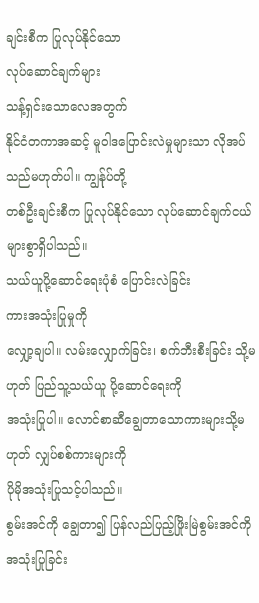ချင်းစီက ပြုလုပ်နိုင်သော
လုပ်ဆောင်ချက်များ
သန့်ရှင်းသောလေအတွက်
နိုင်ငံတကာအဆင့် မူဝါဒပြောင်းလဲမှုများသာ လိုအပ်သည်မဟုတ်ပါ။ ကျွန်ုပ်တို့
တစ်ဦးချင်းစီက ပြုလုပ်နိုင်သော လုပ်ဆောင်ချက်ငယ်များစွာရှိပါသည်။
သယ်ယူပို့ဆောင်ရေးပုံစံ ပြောင်းလဲခြင်း
ကားအသုံးပြုမှုကို
လျှော့ချပါ။ လမ်းလျှောက်ခြင်း၊ စက်ဘီးစီးခြင်း သို့မဟုတ် ပြည်သူ့သယ်ယူ ပို့ဆောင်ရေးကို
အသုံးပြုပါ။ လောင်စာဆီချွေတာသောကားများသို့မဟုတ် လျှပ်စစ်ကားများကို
ပိုမိုအသုံးပြုသင့်ပါသည်။
စွမ်းအင်ကို ချွေတာ၍ ပြန်လည်ပြည့်ဖြိုးမြဲစွမ်းအင်ကို အသုံးပြုခြင်း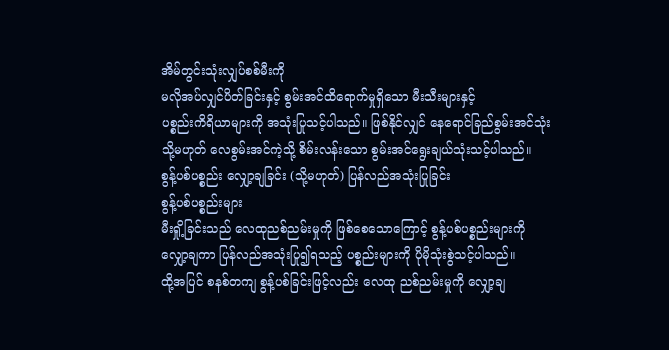အိမ်တွင်းသုံးလျှပ်စစ်မီးကို
မလိုအပ်လျှင်ပိတ်ခြင်းနှင့် စွမ်းအင်ထိရောက်မှုရှိသော မီးသီးများနှင့်
ပစ္စည်းကိရိယာများကို အသုံးပြုသင့်ပါသည်။ ဖြစ်နိုင်လျှင် နေရောင်ခြည်စွမ်းအင်သုံး
သို့မဟုတ် လေစွမ်းအင်ကဲ့သို့ စိမ်းလန်းသော စွမ်းအင်ရွေးချယ်သုံးသင့်ပါသည်။
စွန့်ပစ်ပစ္စည်း လျှော့ချခြင်း (သို့မဟုတ်) ပြန်လည်အသုံးပြုခြင်း
စွန့်ပစ်ပစ္စည်းများ
မီးရှို့ခြင်းသည် လေထုညစ်ညမ်းမှုကို ဖြစ်စေသောကြောင့် စွန့်ပစ်ပစ္စည်းများကို
လျှော့ချကာ ပြန်လည်အသုံးပြု၍ရသည့် ပစ္စည်းများကို ပိုမိုသုံးစွဲသင့်ပါသည်။
ထို့အပြင် စနစ်တကျ စွန့်ပစ်ခြင်းဖြင့်လည်း လေထု ညစ်ညမ်းမှုကို လျှော့ချ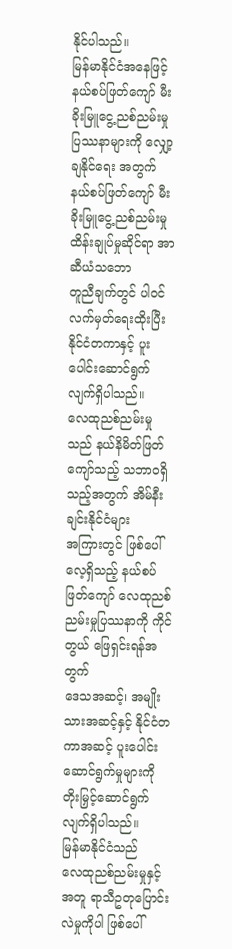နိုင်ပါသည်။
မြန်မာနိုင်ငံအနေဖြင့်
နယ်စပ်ဖြတ်ကျော် မီးခိုးမြူငွေ့ညစ်ညမ်းမှု ပြဿနာများကို လျှော့ချနိုင်ရေး အတွက်
နယ်စပ်ဖြတ်ကျော် မီးခိုးမြူငွေ့ညစ်ညမ်းမှု ထိန်းချုပ်မှုဆိုင်ရာ အာဆီယံသဘော
တူညီချက်တွင် ပါဝင်လက်မှတ်ရေးထိုးပြီး နိုင်ငံတကာနှင့် ပူးပေါင်းဆောင်ရွက်လျက်ရှိပါသည်။
လေထုညစ်ညမ်းမှုသည် နယ်နိမိတ်ဖြတ်ကျော်သည့် သဘာဝရှိသည့်အတွက် အိမ်နီးချင်းနိုင်ငံများ
အကြားတွင် ဖြစ်ပေါ်လေ့ရှိသည့် နယ်စပ်ဖြတ်ကျော် လေထုညစ်ညမ်းမှုပြဿနာကို ကိုင်တွယ် ဖြေရှင်းရန်အတွက်
ဒေသအဆင့်၊ အမျိုးသားအဆင့်နှင့် နိုင်ငံတကာအဆင့် ပူးပေါင်း ဆောင်ရွက်မှုများကို
တိုးမြှင့်ဆောင်ရွက်လျက်ရှိပါသည်။
မြန်မာနိုင်ငံသည်
လေထုညစ်ညမ်းမှုနှင့်အတူ ရာသီဥတုပြောင်းလဲမှုကိုပါ ဖြစ်ပေါ်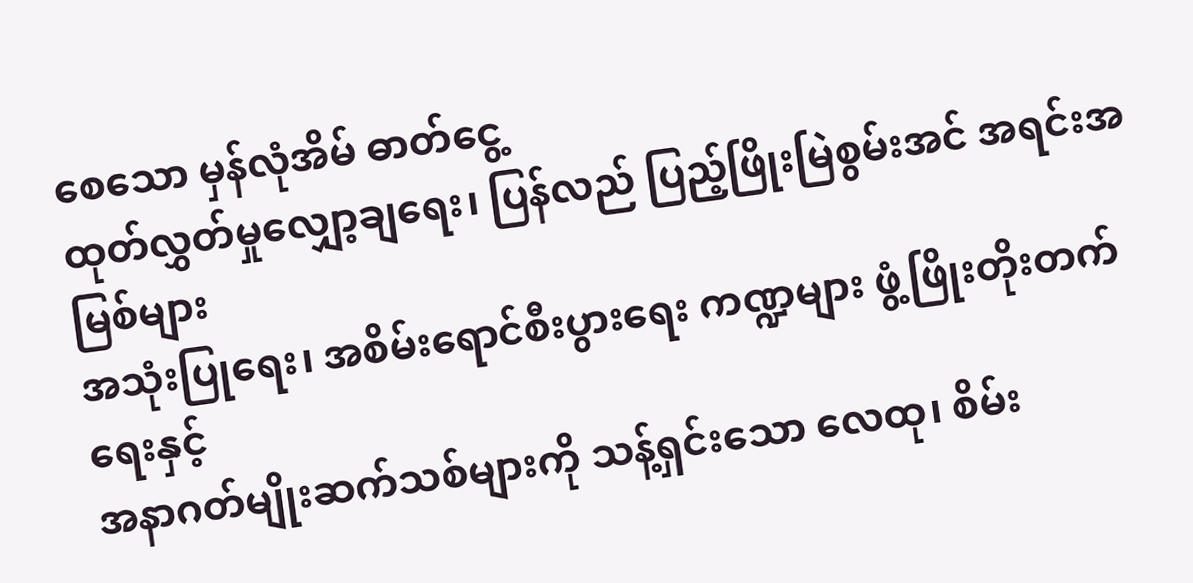စေသော မှန်လုံအိမ် ဓာတ်ငွေ့
ထုတ်လွှတ်မှုလျှော့ချရေး၊ ပြန်လည် ပြည့်ဖြိုးမြဲစွမ်းအင် အရင်းအမြစ်များ
အသုံးပြုရေး၊ အစိမ်းရောင်စီးပွားရေး ကဏ္ဍများ ဖွံ့ဖြိုးတိုးတက်ရေးနှင့်
အနာဂတ်မျိုးဆက်သစ်များကို သန့်ရှင်းသော လေထု၊ စိမ်း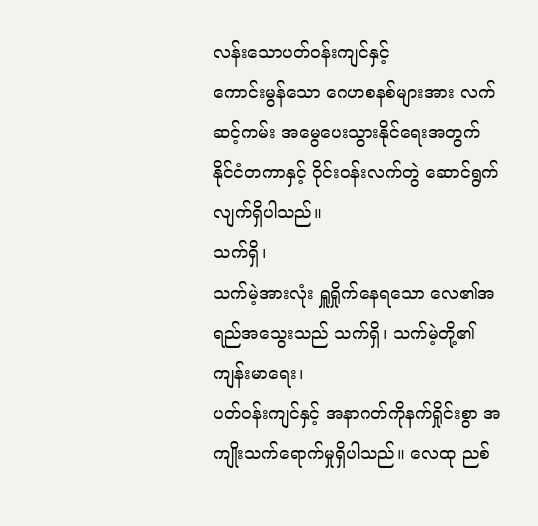လန်းသောပတ်ဝန်းကျင်နှင့်
ကောင်းမွန်သော ဂေဟစနစ်များအား လက်ဆင့်ကမ်း အမွေပေးသွားနိုင်ရေးအတွက်
နိုင်ငံတကာနှင့် ဝိုင်းဝန်းလက်တွဲ ဆောင်ရွက်လျက်ရှိပါသည်။
သက်ရှိ၊
သက်မဲ့အားလုံး ရှူရှိုက်နေရသော လေ၏အရည်အသွေးသည် သက်ရှိ၊ သက်မဲ့တို့၏ ကျန်းမာရေး၊
ပတ်ဝန်းကျင်နှင့် အနာဂတ်ကိုနက်ရှိုင်းစွာ အကျိုးသက်ရောက်မှုရှိပါသည်။ လေထု ညစ်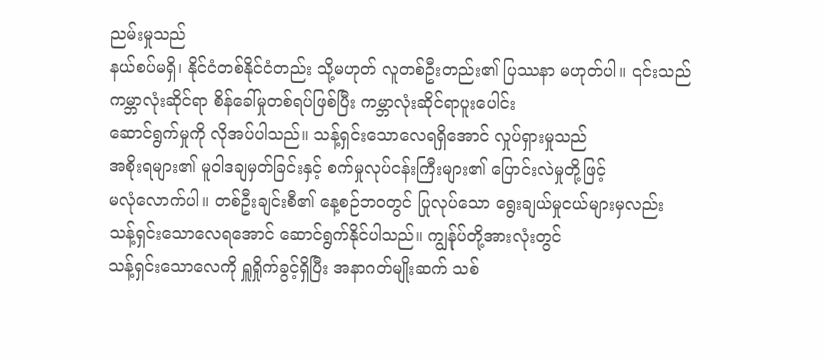ညမ်းမှုသည်
နယ်စပ်မရှိ၊ နိုင်ငံတစ်နိုင်ငံတည်း သို့မဟုတ် လူတစ်ဦးတည်း၏ ပြဿနာ မဟုတ်ပါ။ ၎င်းသည်
ကမ္ဘာလုံးဆိုင်ရာ စိန်ခေါ်မှုတစ်ရပ်ဖြစ်ပြီး ကမ္ဘာလုံးဆိုင်ရာပူးပေါင်း
ဆောင်ရွက်မှုကို လိုအပ်ပါသည်။ သန့်ရှင်းသောလေရရှိအောင် လှုပ်ရှားမှုသည်
အစိုးရများ၏ မူဝါဒချမှတ်ခြင်းနှင့် စက်မှုလုပ်ငန်းကြီးများ၏ ပြောင်းလဲမှုတို့ဖြင့်
မလုံလောက်ပါ။ တစ်ဦးချင်းစီ၏ နေ့စဉ်ဘဝတွင် ပြုလုပ်သော ရွေးချယ်မှုငယ်များမှလည်း
သန့်ရှင်းသောလေရအောင် ဆောင်ရွက်နိုင်ပါသည်။ ကျွန်ုပ်တို့အားလုံးတွင်
သန့်ရှင်းသောလေကို ရှူရှိုက်ခွင့်ရှိပြီး အနာဂတ်မျိုးဆက် သစ်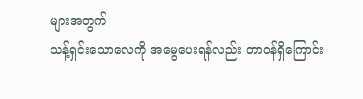များအတွက်
သန့်ရှင်းသောလေကို အမွေပေးရန်လည်း တာဝန်ရှိကြောင်း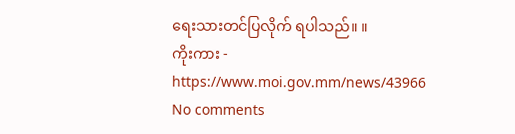ရေးသားတင်ပြလိုက် ရပါသည်။ ။
ကိုးကား - https://www.moi.gov.mm/news/43966
No comments